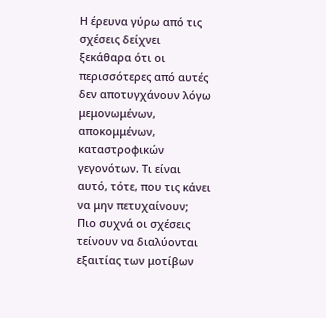Η έρευνα γύρω από τις σχέσεις δείχνει ξεκάθαρα ότι οι περισσότερες από αυτές δεν αποτυγχάνουν λόγω μεμονωμένων, αποκομμένων, καταστροφικών γεγονότων. Τι είναι αυτό, τότε, που τις κάνει να μην πετυχαίνουν;
Πιο συχνά οι σχέσεις τείνουν να διαλύονται εξαιτίας των μοτίβων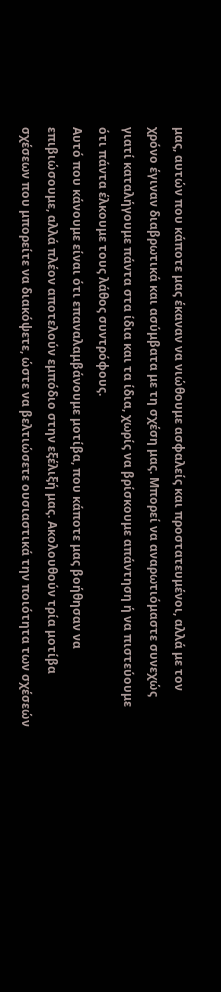μας, αυτών που κάποτε μας έκαναν να νιώθουμε ασφαλείς και προστατευμένοι, αλλά με τον χρόνο έγιναν διαβρωτικά και ασύμβατα με τη σχέση μας. Μπορεί να αναρωτιόμαστε συνεχώς γιατί καταλήγουμε πάντα στα ίδια και τα ίδια, χωρίς να βρίσκουμε απάντηση ή να πιστεύουμε ότι πάντα έλκουμε τους λάθος συντρόφους.
Αυτό που κάνουμε είναι ότι επαναλαμβάνουμε μοτίβα, που κάποτε μας βοήθησαν να επιβιώσουμε, αλλά πλέον αποτελούν εμπόδιο στην εξέλιξή μας. Ακολουθούν τρία μοτίβα σχέσεων που μπορείτε να διακόψετε, ώστε να βελτιώσετε ουσιαστικά την ποιότητα των σχέσεών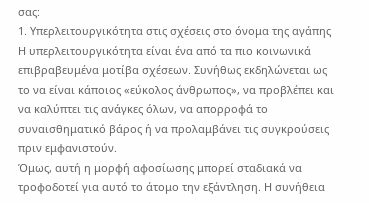σας:
1. Υπερλειτουργικότητα στις σχέσεις στο όνομα της αγάπης
Η υπερλειτουργικότητα είναι ένα από τα πιο κοινωνικά επιβραβευμένα μοτίβα σχέσεων. Συνήθως εκδηλώνεται ως το να είναι κάποιος «εύκολος άνθρωπος», να προβλέπει και να καλύπτει τις ανάγκες όλων, να απορροφά το συναισθηματικό βάρος ή να προλαμβάνει τις συγκρούσεις πριν εμφανιστούν.
Όμως, αυτή η μορφή αφοσίωσης μπορεί σταδιακά να τροφοδοτεί για αυτό το άτομο την εξάντληση. Η συνήθεια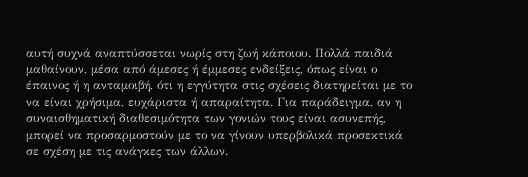αυτή συχνά αναπτύσσεται νωρίς στη ζωή κάποιου. Πολλά παιδιά μαθαίνουν, μέσα από άμεσες ή έμμεσες ενδείξεις, όπως είναι ο έπαινος ή η ανταμοιβή, ότι η εγγύτητα στις σχέσεις διατηρείται με το να είναι χρήσιμα, ευχάριστα ή απαραίτητα. Για παράδειγμα, αν η συναισθηματική διαθεσιμότητα των γονιών τους είναι ασυνεπής, μπορεί να προσαρμοστούν με το να γίνουν υπερβολικά προσεκτικά σε σχέση με τις ανάγκες των άλλων.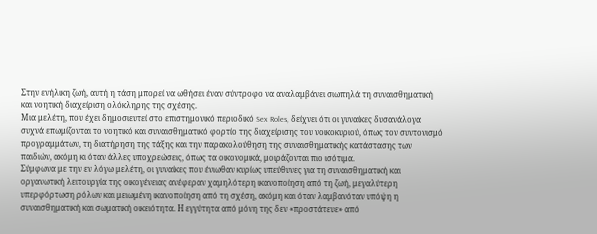Στην ενήλικη ζωή, αυτή η τάση μπορεί να ωθήσει έναν σύντροφο να αναλαμβάνει σιωπηλά τη συναισθηματική και νοητική διαχείριση ολόκληρης της σχέσης.
Μια μελέτη, που έχει δημοσιευτεί στο επιστημονικό περιοδικό Sex Roles, δείχνει ότι οι γυναίκες δυσανάλογα συχνά επωμίζονται το νοητικό και συναισθηματικό φορτίο της διαχείρισης του νοικοκυριού, όπως τον συντονισμό προγραμμάτων, τη διατήρηση της τάξης και την παρακολούθηση της συναισθηματικής κατάστασης των παιδιών, ακόμη κι όταν άλλες υποχρεώσεις, όπως τα οικονομικά, μοιράζονται πιο ισότιμα.
Σύμφωνα με την εν λόγω μελέτη, οι γυναίκες που ένιωθαν κυρίως υπεύθυνες για τη συναισθηματική και οργανωτική λειτουργία της οικογένειας ανέφεραν χαμηλότερη ικανοποίηση από τη ζωή, μεγαλύτερη υπερφόρτωση ρόλων και μειωμένη ικανοποίηση από τη σχέση, ακόμη και όταν λαμβανόταν υπόψη η συναισθηματική και σωματική οικειότητα. Η εγγύτητα από μόνη της δεν «προστάτευε» από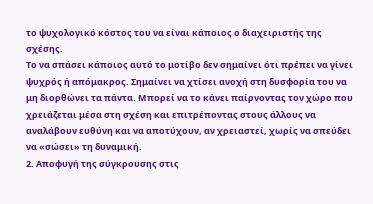το ψυχολογικό κόστος του να είναι κάποιος ο διαχειριστής της σχέσης.
Το να σπάσει κάποιος αυτό το μοτίβο δεν σημαίνει ότι πρέπει να γίνει ψυχρός ή απόμακρος. Σημαίνει να χτίσει ανοχή στη δυσφορία του να μη διορθώνει τα πάντα. Μπορεί να το κάνει παίρνοντας τον χώρο που χρειάζεται μέσα στη σχέση και επιτρέποντας στους άλλους να αναλάβουν ευθύνη και να αποτύχουν, αν χρειαστεί, χωρίς να σπεύδει να «σώσει» τη δυναμική.
2. Αποφυγή της σύγκρουσης στις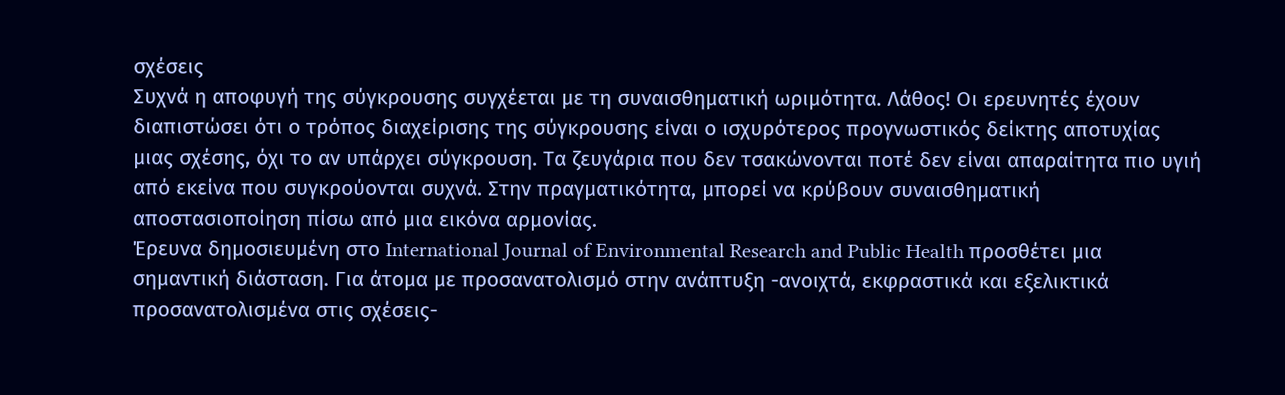σχέσεις
Συχνά η αποφυγή της σύγκρουσης συγχέεται με τη συναισθηματική ωριμότητα. Λάθος! Οι ερευνητές έχουν διαπιστώσει ότι ο τρόπος διαχείρισης της σύγκρουσης είναι ο ισχυρότερος προγνωστικός δείκτης αποτυχίας μιας σχέσης, όχι το αν υπάρχει σύγκρουση. Τα ζευγάρια που δεν τσακώνονται ποτέ δεν είναι απαραίτητα πιο υγιή από εκείνα που συγκρούονται συχνά. Στην πραγματικότητα, μπορεί να κρύβουν συναισθηματική αποστασιοποίηση πίσω από μια εικόνα αρμονίας.
Έρευνα δημοσιευμένη στο International Journal of Environmental Research and Public Health προσθέτει μια σημαντική διάσταση. Για άτομα με προσανατολισμό στην ανάπτυξη -ανοιχτά, εκφραστικά και εξελικτικά προσανατολισμένα στις σχέσεις-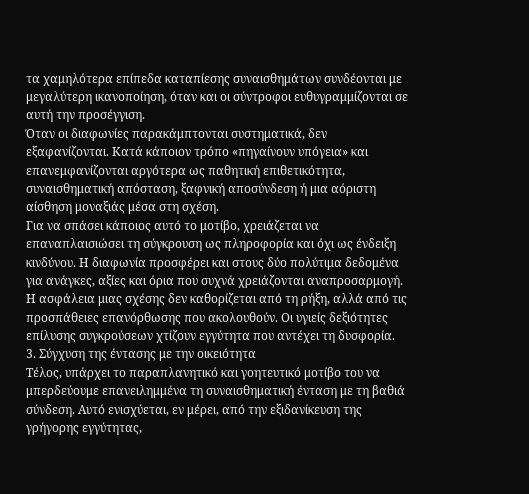τα χαμηλότερα επίπεδα καταπίεσης συναισθημάτων συνδέονται με μεγαλύτερη ικανοποίηση, όταν και οι σύντροφοι ευθυγραμμίζονται σε αυτή την προσέγγιση.
Όταν οι διαφωνίες παρακάμπτονται συστηματικά, δεν εξαφανίζονται. Κατά κάποιον τρόπο «πηγαίνουν υπόγεια» και επανεμφανίζονται αργότερα ως παθητική επιθετικότητα, συναισθηματική απόσταση, ξαφνική αποσύνδεση ή μια αόριστη αίσθηση μοναξιάς μέσα στη σχέση.
Για να σπάσει κάποιος αυτό το μοτίβο, χρειάζεται να επαναπλαισιώσει τη σύγκρουση ως πληροφορία και όχι ως ένδειξη κινδύνου. Η διαφωνία προσφέρει και στους δύο πολύτιμα δεδομένα για ανάγκες, αξίες και όρια που συχνά χρειάζονται αναπροσαρμογή. Η ασφάλεια μιας σχέσης δεν καθορίζεται από τη ρήξη, αλλά από τις προσπάθειες επανόρθωσης που ακολουθούν. Οι υγιείς δεξιότητες επίλυσης συγκρούσεων χτίζουν εγγύτητα που αντέχει τη δυσφορία.
3. Σύγχυση της έντασης με την οικειότητα
Τέλος, υπάρχει το παραπλανητικό και γοητευτικό μοτίβο του να μπερδεύουμε επανειλημμένα τη συναισθηματική ένταση με τη βαθιά σύνδεση. Αυτό ενισχύεται, εν μέρει, από την εξιδανίκευση της γρήγορης εγγύτητας,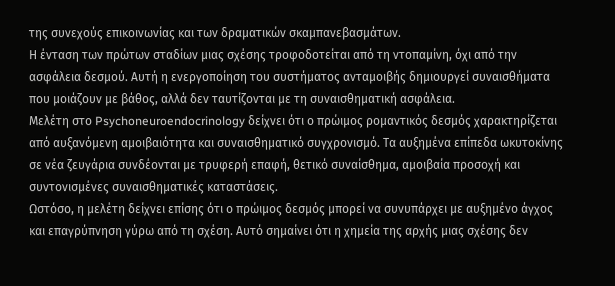της συνεχούς επικοινωνίας και των δραματικών σκαμπανεβασμάτων.
Η ένταση των πρώτων σταδίων μιας σχέσης τροφοδοτείται από τη ντοπαμίνη, όχι από την ασφάλεια δεσμού. Αυτή η ενεργοποίηση του συστήματος ανταμοιβής δημιουργεί συναισθήματα που μοιάζουν με βάθος, αλλά δεν ταυτίζονται με τη συναισθηματική ασφάλεια.
Μελέτη στο Psychoneuroendocrinology δείχνει ότι ο πρώιμος ρομαντικός δεσμός χαρακτηρίζεται από αυξανόμενη αμοιβαιότητα και συναισθηματικό συγχρονισμό. Τα αυξημένα επίπεδα ωκυτοκίνης σε νέα ζευγάρια συνδέονται με τρυφερή επαφή, θετικό συναίσθημα, αμοιβαία προσοχή και συντονισμένες συναισθηματικές καταστάσεις.
Ωστόσο, η μελέτη δείχνει επίσης ότι ο πρώιμος δεσμός μπορεί να συνυπάρχει με αυξημένο άγχος και επαγρύπνηση γύρω από τη σχέση. Αυτό σημαίνει ότι η χημεία της αρχής μιας σχέσης δεν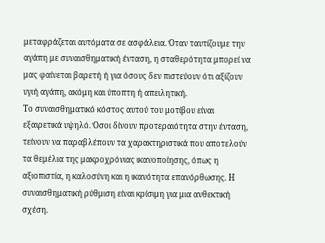μεταφράζεται αυτόματα σε ασφάλεια. Όταν ταυτίζουμε την αγάπη με συναισθηματική ένταση, η σταθερότητα μπορεί να μας φαίνεται βαρετή ή για όσους δεν πιστεύουν ότι αξίζουν υγιή αγάπη, ακόμη και ύποπτη ή απειλητική.
Το συναισθηματικό κόστος αυτού του μοτίβου είναι εξαιρετικά υψηλό. Όσοι δίνουν προτεραιότητα στην ένταση, τείνουν να παραβλέπουν τα χαρακτηριστικά που αποτελούν τα θεμέλια της μακροχρόνιας ικανοποίησης, όπως η αξιοπιστία, η καλοσύνη και η ικανότητα επανόρθωσης. Η συναισθηματική ρύθμιση είναι κρίσιμη για μια ανθεκτική σχέση.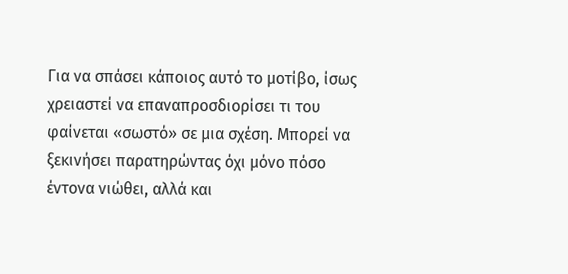Για να σπάσει κάποιος αυτό το μοτίβο, ίσως χρειαστεί να επαναπροσδιορίσει τι του φαίνεται «σωστό» σε μια σχέση. Μπορεί να ξεκινήσει παρατηρώντας όχι μόνο πόσο έντονα νιώθει, αλλά και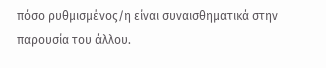πόσο ρυθμισμένος/η είναι συναισθηματικά στην παρουσία του άλλου.